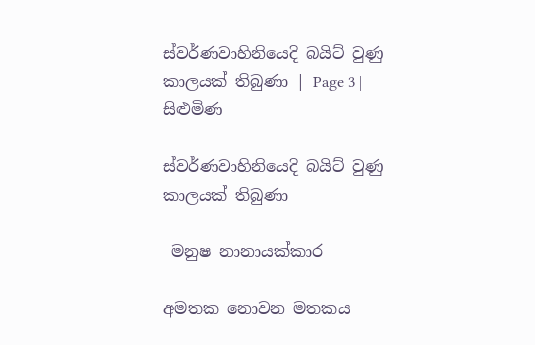ස්වර්ණවාහිනියෙදි බයිට් වුණු කාලයක් තිබුණා | Page 3 | සිළුමිණ

ස්වර්ණවාහිනියෙදි බයිට් වුණු කාලයක් තිබුණා

 මනුෂ නානායක්කාර

අමතක නොවන මතකය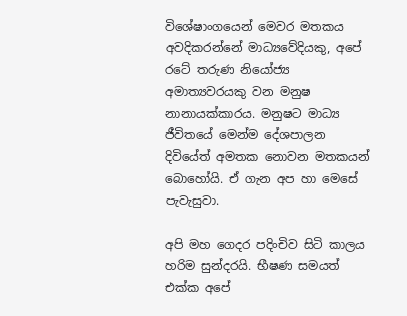විශේෂාංගයෙන් මෙවර මතකය අවදිකරන්නේ මාධ්‍යවේදියකු, අපේ රටේ තරුණ නියෝජ්‍ය අමාත්‍යවරයකු වන මනුෂ නානායක්කාරය. මනුෂට මාධ්‍ය ජීවිතයේ මෙන්ම දේශපාලන දිවියේත් අමතක නොවන මතකයන් බොහෝයි. ඒ ගැන අප හා මෙසේ පැවැසුවා.

අපි මහ ගෙදර පදිංචිව සිටි කාලය හරිම සුන්දරයි. භීෂණ සමයත් එක්ක අපේ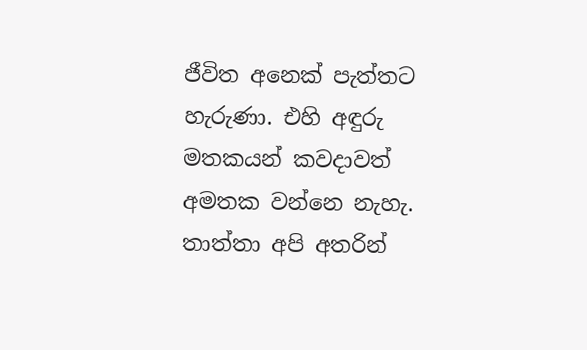ජීවිත අනෙක් පැත්තට හැරුණා. එහි අඳුරු මතකයන් කවදාවත් අමතක වන්නෙ නැහැ. තාත්තා අපි අතරින්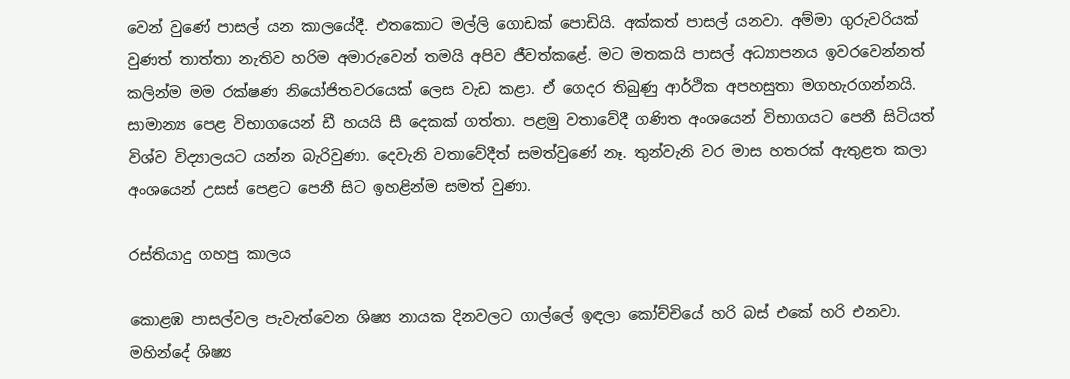වෙන් වුණේ පාසල් යන කාලයේදී. එතකොට මල්ලි ගොඩක් පොඩියි. අක්කත් පාසල් යනවා. අම්මා ගුරුවරියක් වුණත් තාත්තා නැතිව හරිම අමාරුවෙන් තමයි අපිව ජීවත්කළේ. මට මතකයි පාසල් අධ්‍යාපනය ඉවරවෙන්නත් කලින්ම මම රක්ෂණ නියෝජිතවරයෙක් ලෙස වැඩ කළා. ඒ ගෙදර තිබුණු ආර්ථික අපහසුතා මගහැරගන්නයි. සාමාන්‍ය පෙළ විභාගයෙන් ඩී හයයි සී දෙකක් ගත්තා. පළමු වතාවේදී ගණිත අංශයෙන් විභාගයට පෙනී සිටියත් විශ්ව විද්‍යාලයට යන්න බැරිවුණා. දෙවැනි වතාවේදීත් සමත්වුණේ නෑ. තුන්වැනි වර මාස හතරක් ඇතුළත කලා අංශයෙන් උසස් පෙළට පෙනී සිට ඉහළින්ම සමත් වුණා.

රස්තියාදු ගහපු කාලය

කොළඹ පාසල්වල පැවැත්වෙන ශිෂ්‍ය නායක දිනවලට ගාල්ලේ ඉඳලා කෝච්චියේ හරි බස් එකේ හරි එනවා. මහින්දේ ශිෂ්‍ය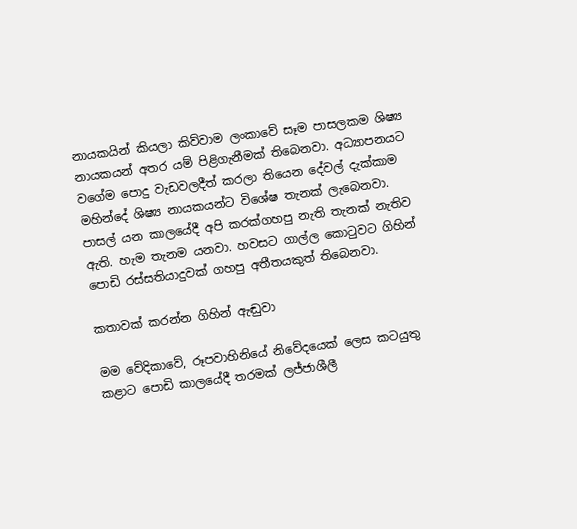නායකයින් කියලා කිව්වාම ලංකාවේ සෑම පාසලකම ශිෂ්‍ය නායකයන් අතර යම් පිළිගැනීමක් තිබෙනවා. අධ්‍යාපනයට වගේම පොදු වැඩවලදීත් කරලා තියෙන දේවල් දැක්කාම මහින්දේ ශිෂ්‍ය නායකයන්ට විශේෂ තැනක් ලැබෙනවා. පාසල් යන කාලයේදී අපි කරක්ගහපු නැති තැනක් නැතිව ඇති. හැම තැනම යනවා. හවසට ගාල්ල කොටුවට ගිහින් පොඩි රස්සතියාදුවක් ගහපු අතීතයකුත් තිබෙනවා.

කතාවක් කරන්න ගිහින් ඇඬුවා

මම වේදිකාවේ, රූපවාහිනියේ නිවේදයෙක් ලෙස කටයුතු කළාට පොඩි කාලයේදී තරමක් ලජ්ජාශීලී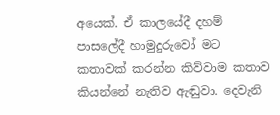අයෙක්. ඒ කාලයේදී දහම් පාසලේදී හාමුදුරුවෝ මට කතාවක් කරන්න කිව්වාම කතාව කියන්නේ නැතිව ඇඬුවා. දෙවැනි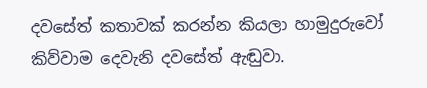දවසේත් කතාවක් කරන්න කියලා හාමුදුරුවෝ කිව්වාම දෙවැනි දවසේත් ඇඬුවා.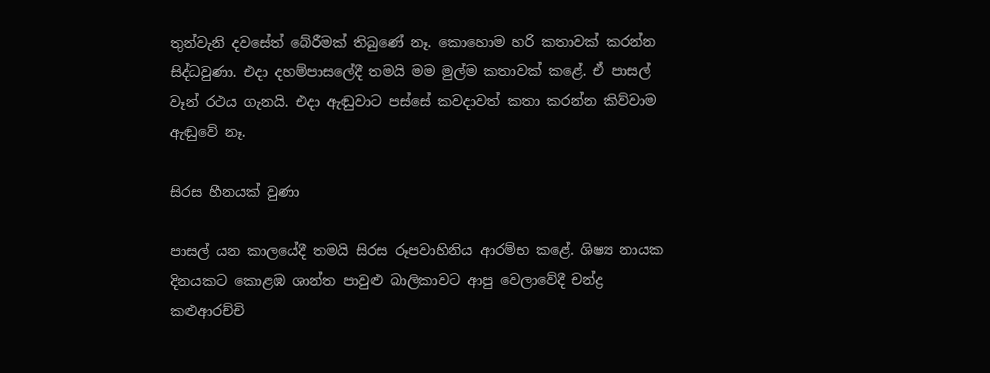තුන්වැනි දවසේත් බේරීමක් තිබුණේ නෑ. කොහොම හරි කතාවක් කරන්න සිද්ධවුණා. එදා දහම්පාසලේදී තමයි මම මුල්ම කතාවක් කළේ. ඒ පාසල් වෑන් රථය ගැනයි. එදා ඇඬුවාට පස්සේ කවදාවත් කතා කරන්න කිව්වාම ඇඬුවේ නෑ.

සිරස හීනයක් වුණා

පාසල් යන කාලයේදී තමයි සිරස රූපවාහිනිය ආරම්භ කළේ. ශිෂ්‍ය නායක දිනයකට කොළඹ ශාන්ත පාවුළු බාලිකාවට ආපු වෙලාවේදී චන්ද්‍ර කළුආරච්චි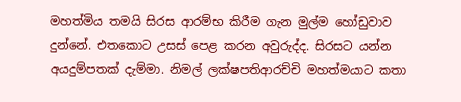මහත්මිය තමයි සිරස ආරම්භ කිරීම ගැන මුල්ම හෝඩුවාව දුන්නේ. එතකොට උසස් පෙළ කරන අවුරුද්ද. සිරසට යන්න අයදුම්පතක් දැම්මා. නිමල් ලක්ෂපතිආරච්චි මහත්මයාට කතා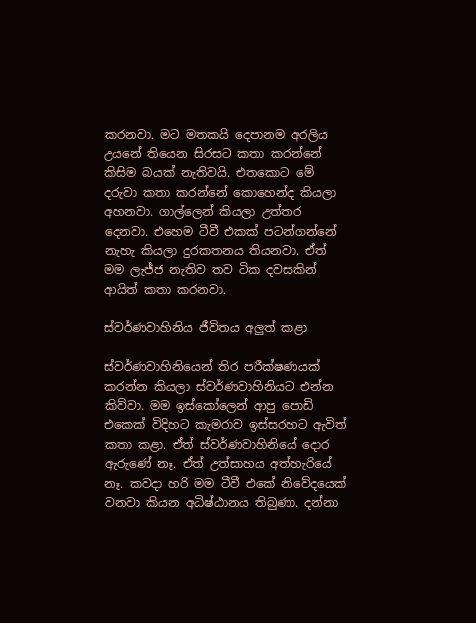කරනවා. මට මතකයි දෙපානම අරලිය උයනේ තියෙන සිරසට කතා කරන්නේ කිසිම බයක් නැතිවයි. එතකොට මේ දරුවා කතා කරන්නේ කොහෙන්ද කියලා අහනවා. ගාල්ලෙන් කියලා උත්තර දෙනවා. එහෙම ටීවී එකක් පටන්ගන්නේ නැහැ කියලා දුරකතනය තියනවා. ඒත් මම ලැජ්ජ නැතිව තව ටික දවසකින් ආයිත් කතා කරනවා.

ස්වර්ණවාහිනිය ජීවිතය අලුත් කළා

ස්වර්ණවාහිනියෙන් තිර පරීක්ෂණයක් කරන්න කියලා ස්වර්ණවාහිනියට එන්න කිව්වා. මම ඉස්කෝලෙන් ආපු පොඩි එකෙක් විදිහට කැමරාව ඉස්සරහට ඇවිත් කතා කළා. ඒත් ස්වර්ණවාහිනියේ දොර ඇරුණේ නෑ. ඒත් උත්සාහය අත්හැරියේ නෑ. කවදා හරි මම ටීවී එකේ නිවේදයෙක් වනවා කියන අධිෂ්ඨානය තිබුණා. දන්නා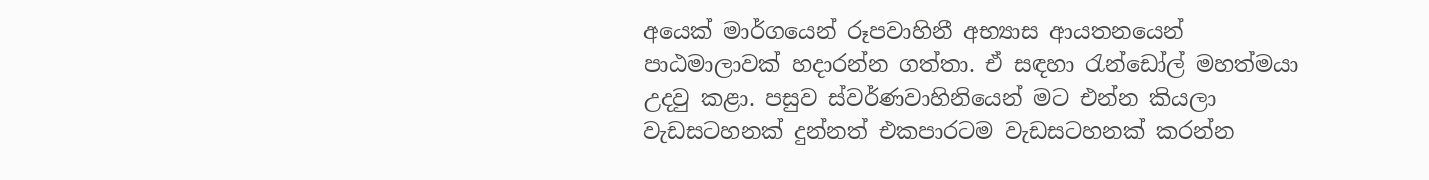අයෙක් මාර්ගයෙන් රූපවාහිනී අභ්‍යාස ආයතනයෙන් පාඨමාලාවක් හදාරන්න ගත්තා. ඒ සඳහා රැන්ඩෝල් මහත්මයා උදවු කළා. පසුව ස්වර්ණවාහිනියෙන් මට එන්න කියලා වැඩසටහනක් දුන්නත් එකපාරටම වැඩසටහනක් කරන්න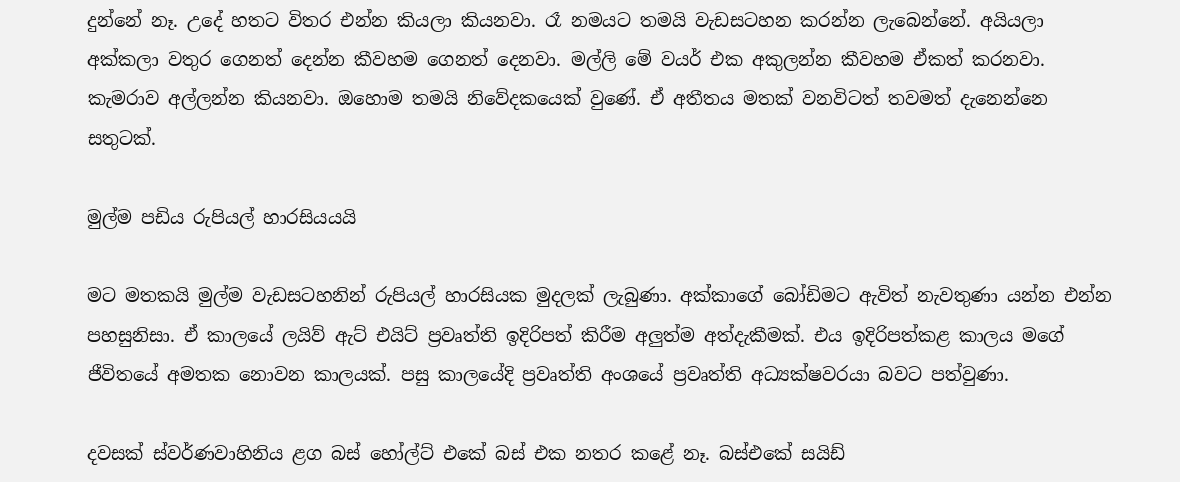දුන්නේ නෑ. උදේ හතට විතර එන්න කියලා කියනවා. රෑ නමයට තමයි වැඩසටහන කරන්න ලැබෙන්නේ. අයියලා අක්කලා වතුර ගෙනත් දෙන්න කීවහම ගෙනත් දෙනවා. මල්ලි මේ වයර් එක අකුලන්න කීවහම ඒකත් කරනවා. කැමරාව අල්ලන්න කියනවා. ඔහොම තමයි නිවේදකයෙක් වුණේ. ඒ අතීතය මතක් වනවිටත් තවමත් දැනෙන්නෙ සතුටක්.

මුල්ම පඩිය රුපියල් හාරසියයයි

මට මතකයි මුල්ම වැඩසටහනින් රුපියල් හාරසියක මුදලක් ලැබුණා. අක්කාගේ බෝඩිමට ඇවිත් නැවතුණා යන්න එන්න පහසුනිසා. ඒ කාලයේ ලයිව් ඇට් එයිට් ප්‍රවෘත්ති ඉදිරිපත් කිරීම අලුත්ම අත්දැකීමක්. එය ඉදිරිපත්කළ කාලය මගේ ජීවිතයේ අමතක නොවන කාලයක්. පසු කාලයේදි ප්‍රවෘත්ති අංශයේ ප්‍රවෘත්ති අධ්‍යක්ෂවරයා බවට පත්වුණා.

දවසක් ස්වර්ණවාහිනිය ළග බස් හෝල්ට් එකේ බස් එක නතර කළේ නෑ. බස්එකේ සයිඩ්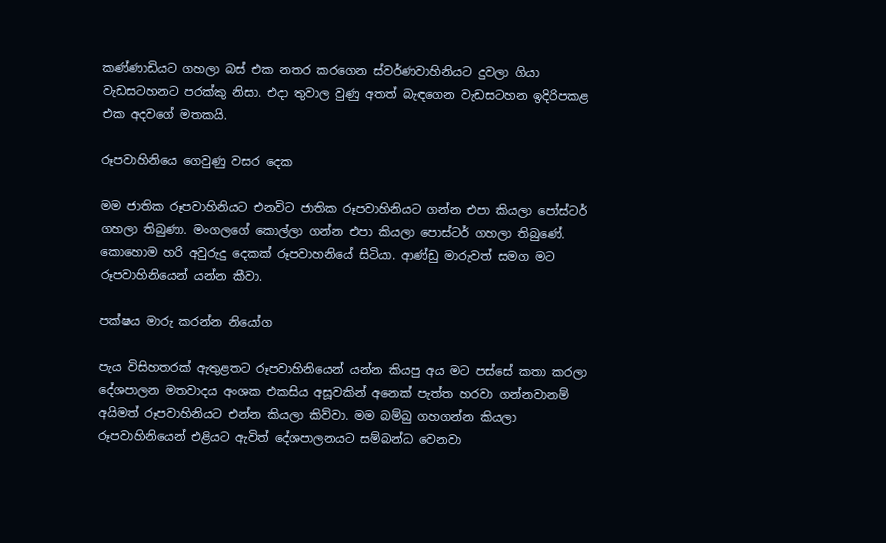කණ්ණාඩියට ගහලා බස් එක නතර කරගෙන ස්වර්ණවාහිනියට දුවලා ගියා වැඩසටහනට පරක්කු නිසා. එදා තුවාල වුණු අතත් බැඳගෙන වැඩසටහන ඉදිරිපකළ එක අදවගේ මතකයි.

රූපවාහිනියෙ ගෙවුණු වසර දෙක

මම ජාතික රූපවාහිනියට එනවිට ජාතික රූපවාහිනියට ගන්න එපා කියලා පෝස්ටර් ගහලා තිබුණා. මංගලගේ කොල්ලා ගන්න එපා කියලා පොස්ටර් ගහලා තිබුණේ. කොහොම හරි අවුරුදු දෙකක් රූපවාහනියේ සිටියා. ආණ්ඩු මාරුවත් සමග මට රූපවාහිනියෙන් යන්න කීවා.

පක්ෂය මාරු කරන්න නියෝග

පැය විසිහතරක් ඇතුළතට රූපවාහිනියෙන් යන්න කියපු අය මට පස්සේ කතා කරලා දේශපාලන මතවාදය අංශක එකසිය අසූවකින් අනෙක් පැත්ත හරවා ගන්නවානම් අයිමත් රූපවාහිනියට එන්න කියලා කිව්වා. මම බම්බු ගහගන්න කියලා රූපවාහිනියෙන් එළියට ඇවිත් දේශපාලනයට සම්බන්ධ වෙනවා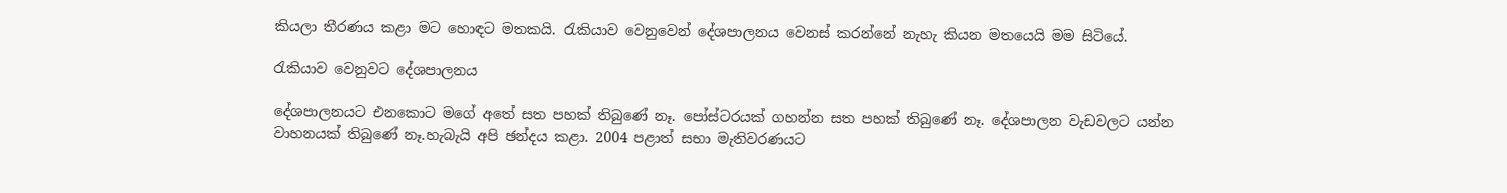කියලා තීරණය කළා මට හොඳට මතකයි. රැකියාව වෙනුවෙන් දේශපාලනය වෙනස් කරන්නේ නැහැ කියන මතයෙයි මම සිටියේ.

රැකියාව වෙනුවට දේශපාලනය

දේශපාලනයට එනකොට මගේ අතේ සත පහක් තිබුණේ නෑ. පෝස්ටරයක් ගහන්න සත පහක් තිබුණේ නෑ. දේශපාලන වැඩවලට යන්න වාහනයක් තිබුණේ නෑ.හැබැයි අපි ඡන්දය කළා. 2004 පළාත් සභා මැතිවරණයට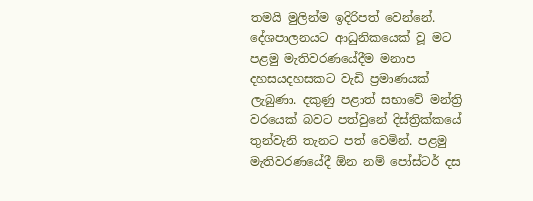තමයි මුලින්ම ඉදිරිපත් වෙන්නේ. දේශපාලනයට ආධුනිකයෙක් වූ මට පළමු මැතිවරණයේදීම මනාප දහසයදහසකට වැඩි ප්‍රමාණයක් ලැබුණා. දකුණු පළාත් සභාවේ මන්ත්‍රි වරයෙක් බවට පත්වුනේ දිස්ත්‍රික්කයේ තුන්වැනි තැනට පත් වෙමින්. පළමු මැතිවරණයේදී ඕන නම් පෝස්ටර් දස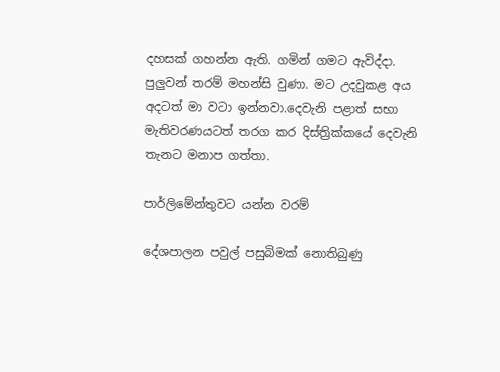දහසක් ගහන්න ඇති. ගමින් ගමට ඇවිද්දා. පුලුවන් තරම් මහන්සි වුණා. මට උදවුකළ අය අදටත් මා වටා ඉන්නවා.දෙවැනි පළාත් සභා මැතිවරණයටත් තරග කර දිස්ත්‍රික්කයේ දෙවැනි තැනට මනාප ගත්තා.

පාර්ලිමේන්තුවට යන්න වරම්

දේශපාලන පවුල් පසුබිමක් නොතිබුණු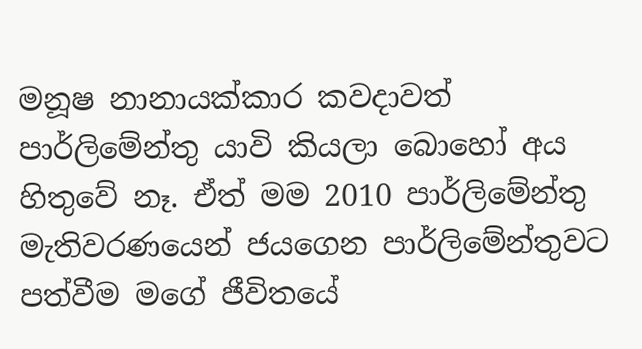මනූෂ නානායක්කාර කවදාවත් පාර්ලිමේන්තු යාවි කියලා බොහෝ අය හිතුවේ නෑ. ඒත් මම 2010 පාර්ලිමේන්තු මැතිවරණයෙන් ජයගෙන පාර්ලිමේන්තුවට පත්වීම මගේ ජීවිතයේ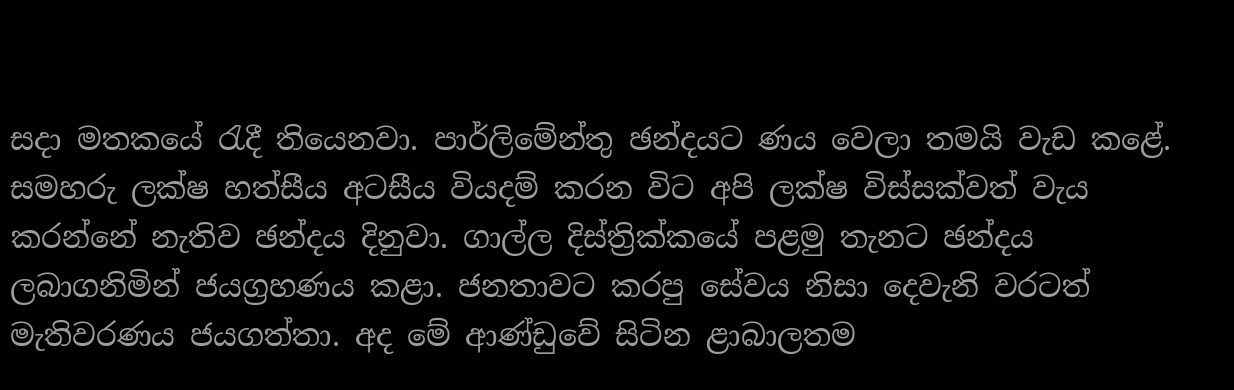සදා මතකයේ රැදී තියෙනවා. පාර්ලිමේන්තු ඡන්දයට ණය වෙලා තමයි වැඩ කළේ. සමහරු ලක්ෂ හත්සීය අටසීය වියදම් කරන විට අපි ලක්ෂ විස්සක්වත් වැය කරන්නේ නැතිව ඡන්දය දිනුවා. ගාල්ල දිස්ත්‍රික්කයේ පළමු තැනට ඡන්දය ලබාගනිමින් ජයග්‍රහණය කළා. ජනතාවට කරපු සේවය නිසා දෙවැනි වරටත් මැතිවරණය ජයගත්තා. අද මේ ආණ්ඩුවේ සිටින ළාබාලතම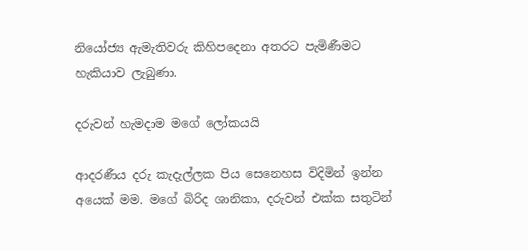නියෝජ්‍ය ඇමැතිවරු කිහිපදෙනා අතරට පැමිණීමට හැකියාව ලැබුණා.

දරුවන් හැමදාම මගේ ලෝකයයි

ආදරණීය දරු කැදැල්ලක පිය සෙනෙහස විදිමින් ඉන්න අයෙක් මම. මගේ බිරිද ශානිකා, දරුවන් එක්ක සතුටින්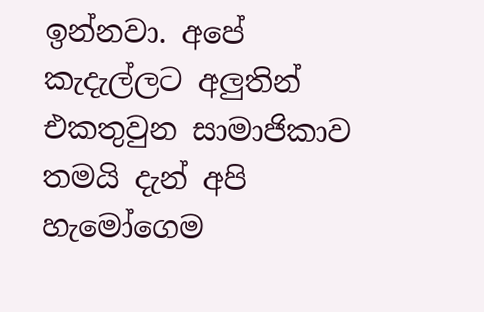ඉන්නවා. අපේ කැදැල්ලට අලුතින් එකතුවුන සාමාජිකාව තමයි දැන් අපි හැමෝගෙම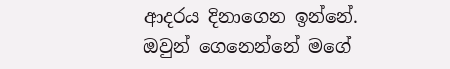ආදරය දිනාගෙන ඉන්නේ. ඔවුන් ගෙනෙන්නේ මගේ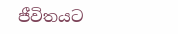ජීවිතයට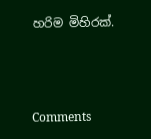හරිම මිහිරක්.



Comments